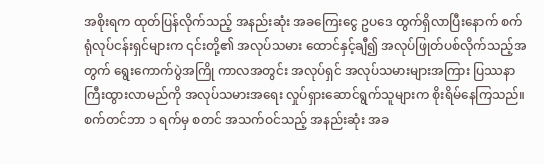အစိုးရက ထုတ်ပြန်လိုက်သည့် အနည်းဆုံး အခကြေးငွေ ဥပဒေ ထွက်ရှိလာပြီးနောက် စက်ရုံလုပ်ငန်းရှင်များက ၎င်းတို့၏ အလုပ်သမား ထောင်နှင့်ချီ၍ အလုပ်ဖြုတ်ပစ်လိုက်သည့်အတွက် ရွေးကောက်ပွဲအကြို ကာလအတွင်း အလုပ်ရှင် အလုပ်သမားများအကြား ပြဿနာ ကြီးထွားလာမည်ကို အလုပ်သမားအရေး လှုပ်ရှားဆောင်ရွက်သူများက စိုးရိမ်နေကြသည်။
စက်တင်ဘာ ၁ ရက်မှ စတင် အသက်ဝင်သည့် အနည်းဆုံး အခ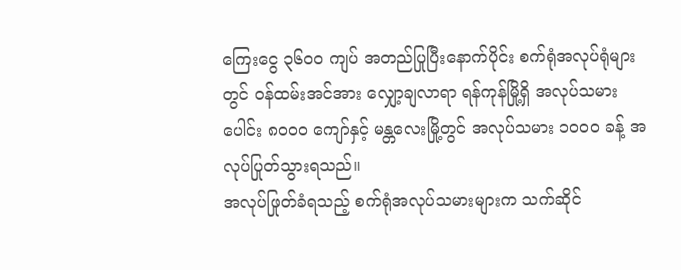ကြေးငွေ ၃၆၀၀ ကျပ် အတည်ပြုပြီးနောက်ပိုင်း စက်ရုံအလုပ်ရုံများတွင် ဝန်ထမ်းအင်အား လျှော့ချလာရာ ရန်ကုန်မြို့ရှိ အလုပ်သမားပေါင်း ၈၀၀၀ ကျော်နှင့် မန္တလေးမြို့တွင် အလုပ်သမား ၁၀၀၀ ခန့် အလုပ်ပြုတ်သွားရသည်။
အလုပ်ဖြုတ်ခံရသည့် စက်ရုံအလုပ်သမားများက သက်ဆိုင်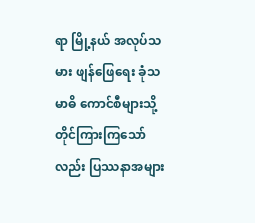ရာ မြို့နယ် အလုပ်သမား ဖျန်ဖြေရေး ခုံသမာဓိ ကောင်စီများသို့ တိုင်ကြားကြသော်လည်း ပြဿနာအများ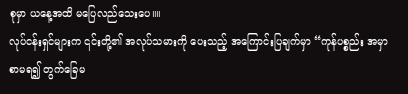စုမှာ ယနေ့အထိ မပြေလည်သေးပေ။။
လုပ်ငန်းရှင်များက ၎င်းတို့၏ အလုပ်သမားကို ပေးသည့် အကြောင်းပြချက်မှာ “ကုန်ပစ္စည်း အမှာစာမရ၍ တွက်ခြေမ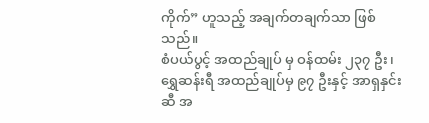ကိုက်” ဟူသည့် အချက်တချက်သာ ဖြစ်သည်။
စံပယ်ပွင့် အထည်ချုပ် မှ ဝန်ထမ်း ၂၃၇ ဦး၊ ရွှေဆန်းရီ အထည်ချုပ်မှ ၉၇ ဦးနှင့် အာရှနှင်းဆီ အ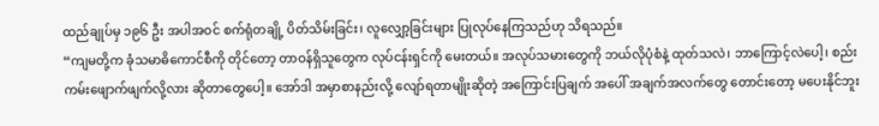ထည်ချုပ်မှ ၁၉၆ ဦး အပါအဝင် စက်ရုံတချို့ ပိတ်သိမ်းခြင်း၊ လူလျှော့ခြင်းများ ပြုလုပ်နေကြသည်ဟု သိရသည်။
“ကျမတို့က ခုံသမာဓိကောင်စီကို တိုင်တော့ တာဝန်ရှိသူတွေက လုပ်ငန်းရှင်ကို မေးတယ်။ အလုပ်သမားတွေကို ဘယ်လိုပုံစံနဲ့ ထုတ်သလဲ၊ ဘာကြောင့်လဲပေါ့၊ စည်းကမ်းဖျောက်ဖျက်လို့လား ဆိုတာတွေပေါ့။ အော်ဒါ အမှာစာနည်းလို့ လျော်ရတာမျိုးဆိုတဲ့ အကြောင်းပြချက် အပေါ် အချက်အလက်တွေ တောင်းတော့ မပေးနိုင်ဘူး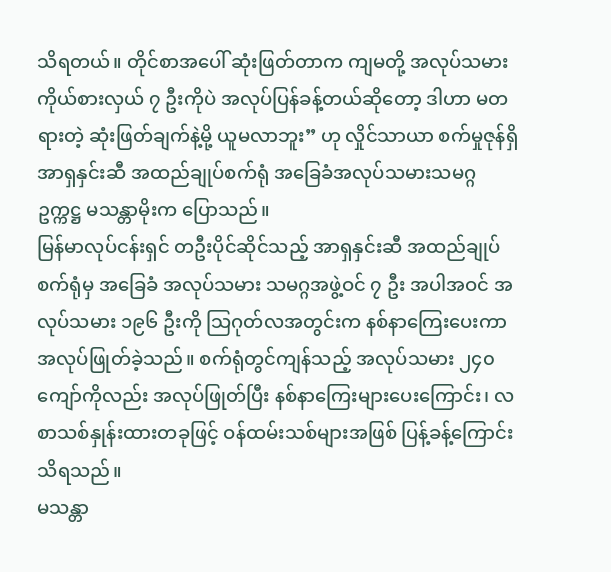သိရတယ်။ တိုင်စာအပေါ် ဆုံးဖြတ်တာက ကျမတို့ အလုပ်သမားကိုယ်စားလှယ် ၇ ဦးကိုပဲ အလုပ်ပြန်ခန့်တယ်ဆိုတော့ ဒါဟာ မတရားတဲ့ ဆုံးဖြတ်ချက်နဲ့မို့ ယူမလာဘူး” ဟု လှိုင်သာယာ စက်မှုဇုန်ရှိ အာရှနှင်းဆီ အထည်ချုပ်စက်ရုံ အခြေခံအလုပ်သမားသမဂ္ဂ ဥက္ကဋ္ဌ မသန္တာမိုးက ပြောသည်။
မြန်မာလုပ်ငန်းရှင် တဦးပိုင်ဆိုင်သည့် အာရှနှင်းဆီ အထည်ချုပ်စက်ရုံမှ အခြေခံ အလုပ်သမား သမဂ္ဂအဖွဲ့ဝင် ၇ ဦး အပါအဝင် အလုပ်သမား ၁၉၆ ဦးကို သြဂုတ်လအတွင်းက နစ်နာကြေးပေးကာ အလုပ်ဖြုတ်ခဲ့သည်။ စက်ရုံတွင်ကျန်သည့် အလုပ်သမား ၂၄၀ ကျော်ကိုလည်း အလုပ်ဖြုတ်ပြီး နစ်နာကြေးများပေးကြောင်း၊ လစာသစ်နှုန်းထားတခုဖြင့် ဝန်ထမ်းသစ်များအဖြစ် ပြန့်ခန့်ကြောင်း သိရသည်။
မသန္တာ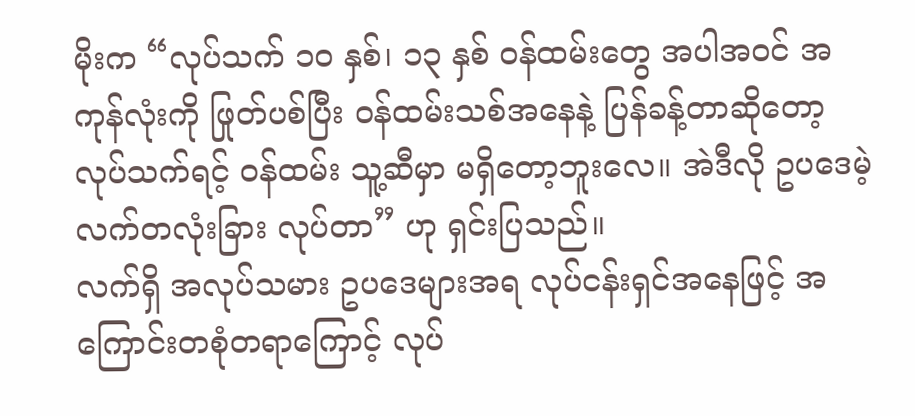မိုးက “လုပ်သက် ၁၀ နှစ်၊ ၁၃ နှစ် ဝန်ထမ်းတွေ အပါအဝင် အကုန်လုံးကို ဖြုတ်ပစ်ပြီး ဝန်ထမ်းသစ်အနေနဲ့ ပြန်ခန့်တာဆိုတော့ လုပ်သက်ရင့် ဝန်ထမ်း သူ့ဆီမှာ မရှိတော့ဘူးလေ။ အဲဒီလို ဥပဒေမဲ့ လက်တလုံးခြား လုပ်တာ” ဟု ရှင်းပြသည်။
လက်ရှိ အလုပ်သမား ဥပဒေများအရ လုပ်ငန်းရှင်အနေဖြင့် အကြောင်းတစုံတရာကြောင့် လုပ်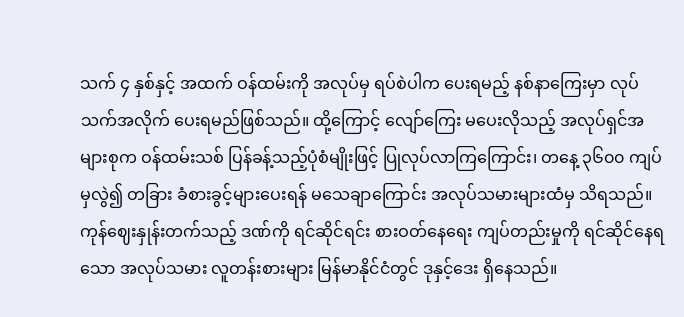သက် ၄ နှစ်နှင့် အထက် ဝန်ထမ်းကို အလုပ်မှ ရပ်စဲပါက ပေးရမည့် နစ်နာကြေးမှာ လုပ်သက်အလိုက် ပေးရမည်ဖြစ်သည်။ ထို့ကြောင့် လျော်ကြေး မပေးလိုသည့် အလုပ်ရှင်အများစုက ဝန်ထမ်းသစ် ပြန်ခန့်သည့်ပုံစံမျိုးဖြင့် ပြုလုပ်လာကြကြောင်း၊ တနေ့ ၃၆၀၀ ကျပ်မှလွဲ၍ တခြား ခံစားခွင့်များပေးရန် မသေချာကြောင်း အလုပ်သမားများထံမှ သိရသည်။
ကုန်ဈေးနှုန်းတက်သည့် ဒဏ်ကို ရင်ဆိုင်ရင်း စားဝတ်နေရေး ကျပ်တည်းမှုကို ရင်ဆိုင်နေရသော အလုပ်သမား လူတန်းစားများ မြန်မာနိုင်ငံတွင် ဒုနှင့်ဒေး ရှိနေသည်။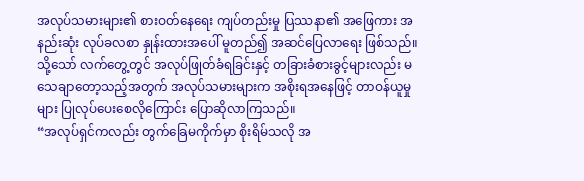အလုပ်သမားများ၏ စားဝတ်နေရေး ကျပ်တည်းမှု ပြဿနာ၏ အဖြေကား အနည်းဆုံး လုပ်ခလစာ နှုန်းထားအပေါ် မူတည်၍ အဆင်ပြေလာရေး ဖြစ်သည်။ သို့သော် လက်တွေ့တွင် အလုပ်ဖြုတ်ခံရခြင်းနှင့် တခြားခံစားခွင့်များလည်း မသေချာတော့သည့်အတွက် အလုပ်သမားများက အစိုးရအနေဖြင့် တာဝန်ယူမှုများ ပြုလုပ်ပေးစေလိုကြောင်း ပြောဆိုလာကြသည်။
“အလုပ်ရှင်ကလည်း တွက်ခြေမကိုက်မှာ စိုးရိမ်သလို အ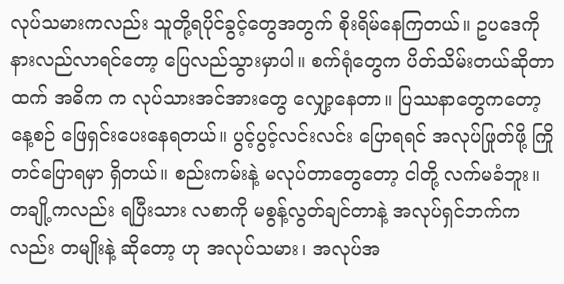လုပ်သမားကလည်း သူတို့ရပိုင်ခွင့်တွေအတွက် စိုးရိမ်နေကြတယ်။ ဥပဒေကို နားလည်လာရင်တော့ ပြေလည်သွားမှာပါ။ စက်ရုံတွေက ပိတ်သိမ်းတယ်ဆိုတာထက် အဓိက က လုပ်သားအင်အားတွေ လျှော့နေတာ။ ပြဿနာတွေကတော့ နေ့စဉ် ဖြေရှင်းပေးနေရတယ်။ ပွင့်ပွင့်လင်းလင်း ပြောရရင် အလုပ်ဖြုတ်ဖို့ ကြိုတင်ပြောရမှာ ရှိတယ်။ စည်းကမ်းနဲ့ မလုပ်တာတွေတော့ ငါတို့ လက်မခံဘူး။ တချို့ကလည်း ရပြီးသား လစာကို မစွန့်လွတ်ချင်တာနဲ့ အလုပ်ရှင်ဘက်ကလည်း တမျိုးနဲ့ ဆိုတော့ ဟု အလုပ်သမား၊ အလုပ်အ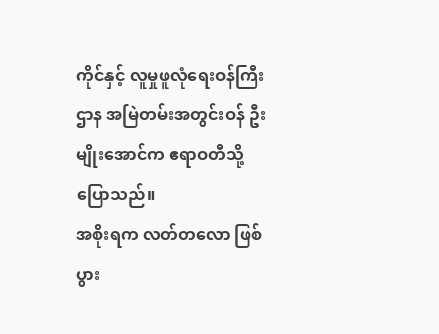ကိုင်နှင့် လူမှုဖူလုံရေးဝန်ကြီးဌာန အမြဲတမ်းအတွင်းဝန် ဦးမျိုးအောင်က ဧရာဝတီသို့ ပြောသည်။
အစိုးရက လတ်တလော ဖြစ်ပွား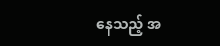နေသည့် အ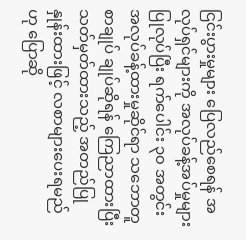ငြင်းပွားမှုများ ပြေလည်စေရန် အလုပ်ရှင်များကို အလုပ်ခန့်အပ်မှုများ ပြုလုပ်ပြီး ရက်ပေါင်း ၃၀ အတွင်း အလုပ်ခန့်ထားမှုဆိုင်ရာ သဘောတူစာချုပ် ချုပ်ဆိုရန် ကြေညာထားပြီး သတ်မှတ်ထားသည့် အတည်ပြုနှုန်းထားဖြင့် လစာများပေးရမည်ဟု ပြောဆို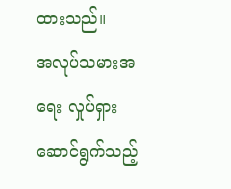ထားသည်။
အလုပ်သမားအရေး လှုပ်ရှားဆောင်ရွက်သည့်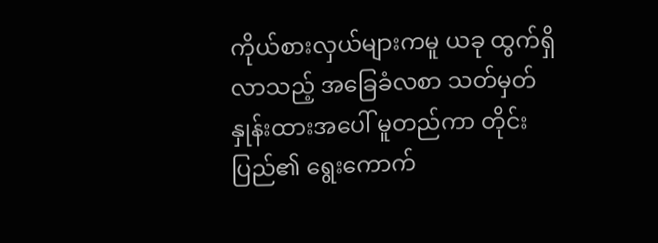ကိုယ်စားလှယ်များကမူ ယခု ထွက်ရှိလာသည့် အခြေခံလစာ သတ်မှတ်နှုန်းထားအပေါ် မူတည်ကာ တိုင်းပြည်၏ ရွေးကောက်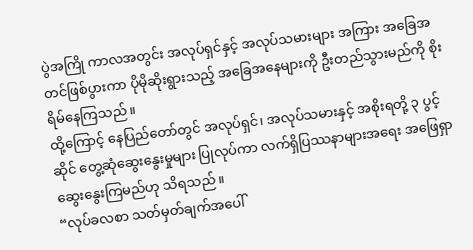ပွဲအကြို ကာလအတွင်း အလုပ်ရှင်နှင့် အလုပ်သမားများ အကြား အခြေအတင်ဖြစ်ပွားကာ ပိုမိုဆိုးရွားသည့် အခြေအနေများကို ဦးတည်သွားမည်ကို စိုးရိမ်နေကြသည်။
ထို့ကြောင့် နေပြည်တော်တွင် အလုပ်ရှင်၊ အလုပ်သမားနှင့် အစိုးရတို့ ၃ ပွင့်ဆိုင် တွေ့ဆုံဆွေးနွေးမှုများ ပြုလုပ်ကာ လက်ရှိပြဿနာများအရေး အဖြေရှာဆွေးနွေးကြမည်ဟု သိရသည်။
“လုပ်ခလစာ သတ်မှတ်ချက်အပေါ်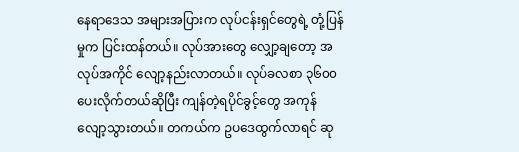နေရာဒေသ အများအပြားက လုပ်ငန်းရှင်တွေရဲ့ တုံ့ပြန်မှုက ပြင်းထန်တယ်။ လုပ်အားတွေ လျှော့ချတော့ အလုပ်အကိုင် လျော့နည်းလာတယ်။ လုပ်ခလစာ ၃၆၀၀ ပေးလိုက်တယ်ဆိုပြီး ကျန်တဲ့ရပိုင်ခွင့်တွေ အကုန်လျော့သွားတယ်။ တကယ်က ဥပဒေထွက်လာရင် ဆု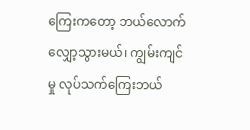ကြေးကတော့ ဘယ်လောက် လျှော့သွားမယ်၊ ကျွမ်းကျင်မှု လုပ်သက်ကြေးဘယ်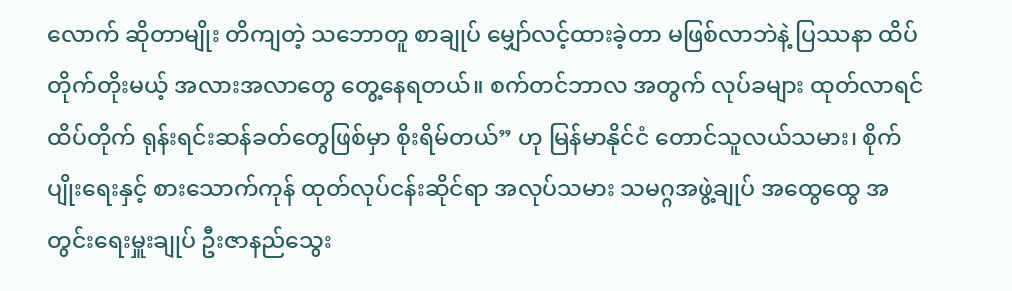လောက် ဆိုတာမျိုး တိကျတဲ့ သဘောတူ စာချုပ် မျှော်လင့်ထားခဲ့တာ မဖြစ်လာဘဲနဲ့ ပြဿနာ ထိပ်တိုက်တိုးမယ့် အလားအလာတွေ တွေ့နေရတယ်။ စက်တင်ဘာလ အတွက် လုပ်ခများ ထုတ်လာရင် ထိပ်တိုက် ရုန်းရင်းဆန်ခတ်တွေဖြစ်မှာ စိုးရိမ်တယ်” ဟု မြန်မာနိုင်ငံ တောင်သူလယ်သမား၊ စိုက်ပျိုးရေးနှင့် စားသောက်ကုန် ထုတ်လုပ်ငန်းဆိုင်ရာ အလုပ်သမား သမဂ္ဂအဖွဲ့ချုပ် အထွေထွေ အတွင်းရေးမှူးချုပ် ဦးဇာနည်သွေး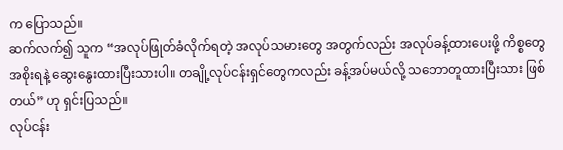က ပြောသည်။
ဆက်လက်၍ သူက “အလုပ်ဖြုတ်ခံလိုက်ရတဲ့ အလုပ်သမားတွေ အတွက်လည်း အလုပ်ခန့်ထားပေးဖို့ ကိစ္စတွေ အစိုးရနဲ့ ဆွေးနွေးထားပြီးသားပါ။ တချို့လုပ်ငန်းရှင်တွေကလည်း ခန့်အပ်မယ်လို့ သဘောတူထားပြီးသား ဖြစ်တယ်” ဟု ရှင်းပြသည်။
လုပ်ငန်း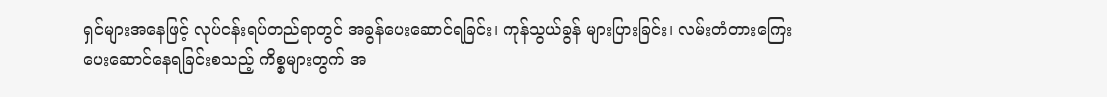ရှင်များအနေဖြင့် လုပ်ငန်းရပ်တည်ရာတွင် အခွန်ပေးဆောင်ရခြင်း၊ ကုန်သွယ်ခွန် များပြားခြင်း၊ လမ်းတံတားကြေး ပေးဆောင်နေရခြင်းစသည့် ကိစ္စများတွက် အ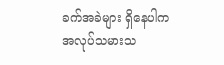ခက်အခဲများ ရှိနေပါက အလုပ်သမားသ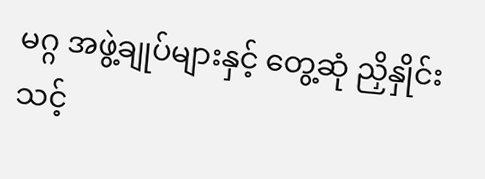မဂ္ဂ အဖွဲ့ချုပ်များနှင့် တွေ့ဆုံ ညှိနှိုင်းသင့်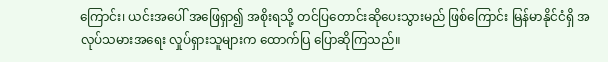ကြောင်း၊ ယင်းအပေါ် အဖြေရှာ၍ အစိုးရသို့ တင်ပြတောင်းဆိုပေးသွားမည် ဖြစ်ကြောင်း မြန်မာနိုင်ငံရှိ အလုပ်သမားအရေး လှုပ်ရှားသူများက ထောက်ပြ ပြောဆိုကြသည်။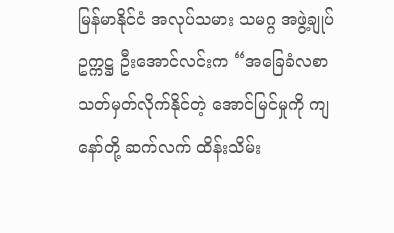မြန်မာနိုင်ငံ အလုပ်သမား သမဂ္ဂ အဖွဲ့ချုပ် ဥက္ကဋ္ဌ ဦးအောင်လင်းက “အခြေခံလစာ သတ်မှတ်လိုက်နိုင်တဲ့ အောင်မြင်မှုကို ကျနော်တို့ ဆက်လက် ထိန်းသိမ်း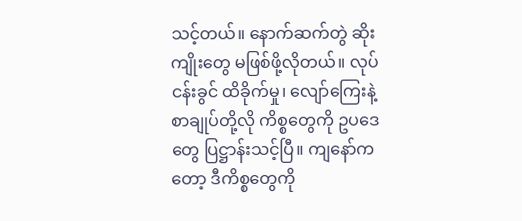သင့်တယ်။ နောက်ဆက်တွဲ ဆိုးကျိုးတွေ မဖြစ်ဖို့လိုတယ်။ လုပ်ငန်းခွင် ထိခိုက်မှု၊ လျော်ကြေးနဲ့ စာချုပ်တို့လို ကိစ္စတွေကို ဥပဒေတွေ ပြဋ္ဌာန်းသင့်ပြီ။ ကျနော်ကတော့ ဒီကိစ္စတွေကို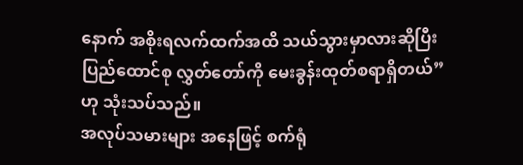နောက် အစိုးရလက်ထက်အထိ သယ်သွားမှာလားဆိုပြီး ပြည်ထောင်စု လွှတ်တော်ကို မေးခွန်းထုတ်စရာရှိတယ်” ဟု သုံးသပ်သည်။
အလုပ်သမားများ အနေဖြင့် စက်ရုံ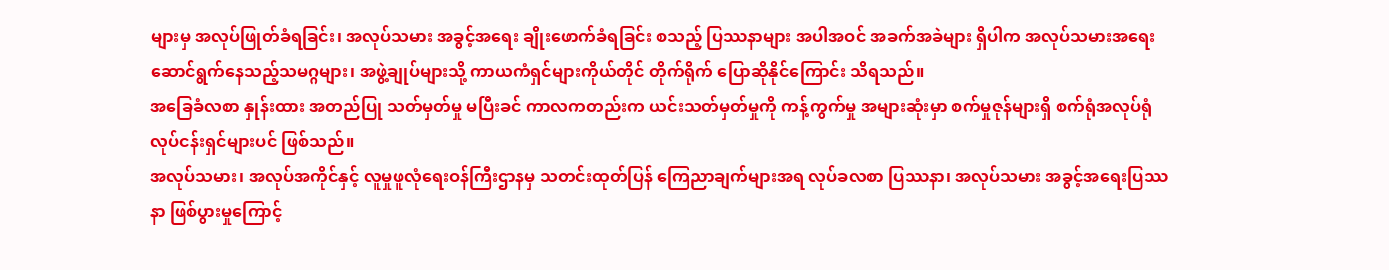များမှ အလုပ်ဖြုတ်ခံရခြင်း၊ အလုပ်သမား အခွင့်အရေး ချိုးဖောက်ခံရခြင်း စသည့် ပြဿနာများ အပါအဝင် အခက်အခဲများ ရှိပါက အလုပ်သမားအရေး ဆောင်ရွက်နေသည့်သမဂ္ဂများ၊ အဖွဲ့ချုပ်များသို့ ကာယကံရှင်များကိုယ်တိုင် တိုက်ရိုက် ပြောဆိုနိုင်ကြောင်း သိရသည်။
အခြေခံလစာ နှုန်းထား အတည်ပြု သတ်မှတ်မှု မပြီးခင် ကာလကတည်းက ယင်းသတ်မှတ်မှုကို ကန့်ကွက်မှု အများဆုံးမှာ စက်မှုဇုန်များရှိ စက်ရုံအလုပ်ရုံ လုပ်ငန်းရှင်များပင် ဖြစ်သည်။
အလုပ်သမား၊ အလုပ်အကိုင်နှင့် လူမှုဖူလုံရေးဝန်ကြီးဌာနမှ သတင်းထုတ်ပြန် ကြေညာချက်များအရ လုပ်ခလစာ ပြဿနာ၊ အလုပ်သမား အခွင့်အရေးပြဿနာ ဖြစ်ပွားမှုကြောင့်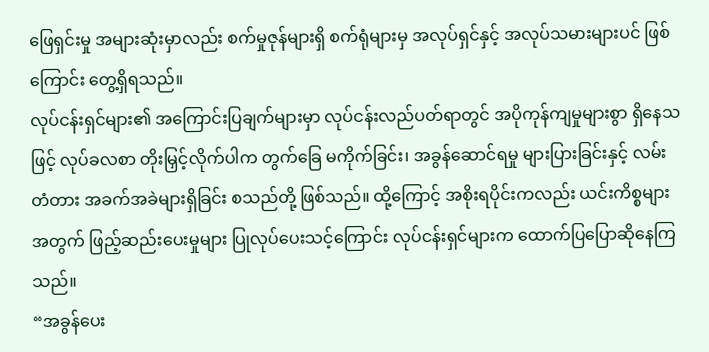ဖြေရှင်းမှု အများဆုံးမှာလည်း စက်မှုဇုန်များရှိ စက်ရုံများမှ အလုပ်ရှင်နှင့် အလုပ်သမားများပင် ဖြစ်ကြောင်း တွေ့ရှိရသည်။
လုပ်ငန်းရှင်များ၏ အကြောင်းပြချက်များမှာ လုပ်ငန်းလည်ပတ်ရာတွင် အပိုကုန်ကျမှုများစွာ ရှိနေသဖြင့် လုပ်ခလစာ တိုးမြှင့်လိုက်ပါက တွက်ခြေ မကိုက်ခြင်း၊ အခွန်ဆောင်ရမှု များပြားခြင်းနှင့် လမ်းတံတား အခက်အခဲများရှိခြင်း စသည်တို့ ဖြစ်သည်။ ထို့ကြောင့် အစိုးရပိုင်းကလည်း ယင်းကိစ္စများအတွက် ဖြည့်ဆည်းပေးမှုများ ပြုလုပ်ပေးသင့်ကြောင်း လုပ်ငန်းရှင်များက ထောက်ပြပြောဆိုနေကြသည်။
“အခွန်ပေး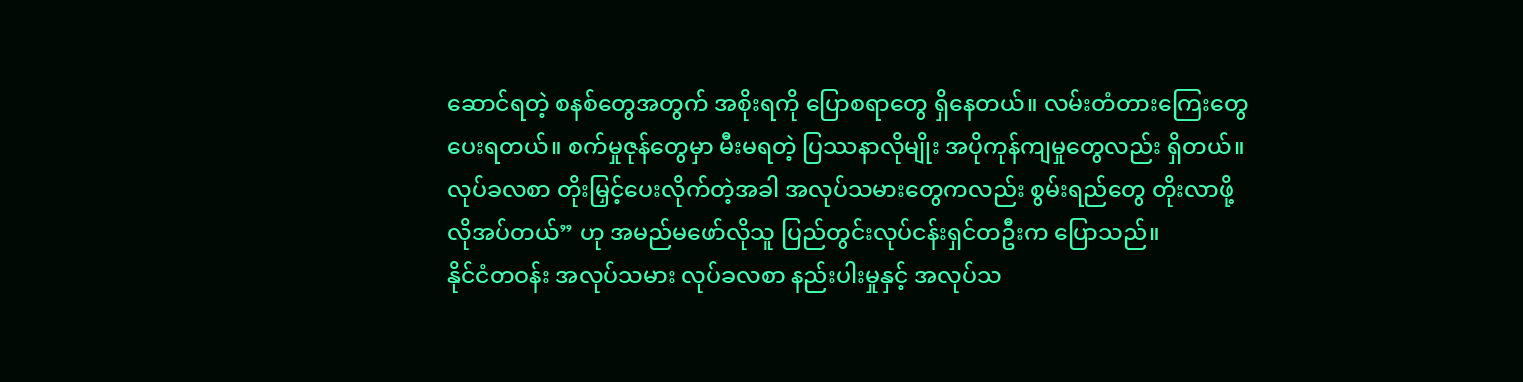ဆောင်ရတဲ့ စနစ်တွေအတွက် အစိုးရကို ပြောစရာတွေ ရှိနေတယ်။ လမ်းတံတားကြေးတွေ ပေးရတယ်။ စက်မှုဇုန်တွေမှာ မီးမရတဲ့ ပြဿနာလိုမျိုး အပိုကုန်ကျမှုတွေလည်း ရှိတယ်။ လုပ်ခလစာ တိုးမြှင့်ပေးလိုက်တဲ့အခါ အလုပ်သမားတွေကလည်း စွမ်းရည်တွေ တိုးလာဖို့လိုအပ်တယ်” ဟု အမည်မဖော်လိုသူ ပြည်တွင်းလုပ်ငန်းရှင်တဦးက ပြောသည်။
နိုင်ငံတဝန်း အလုပ်သမား လုပ်ခလစာ နည်းပါးမှုနှင့် အလုပ်သ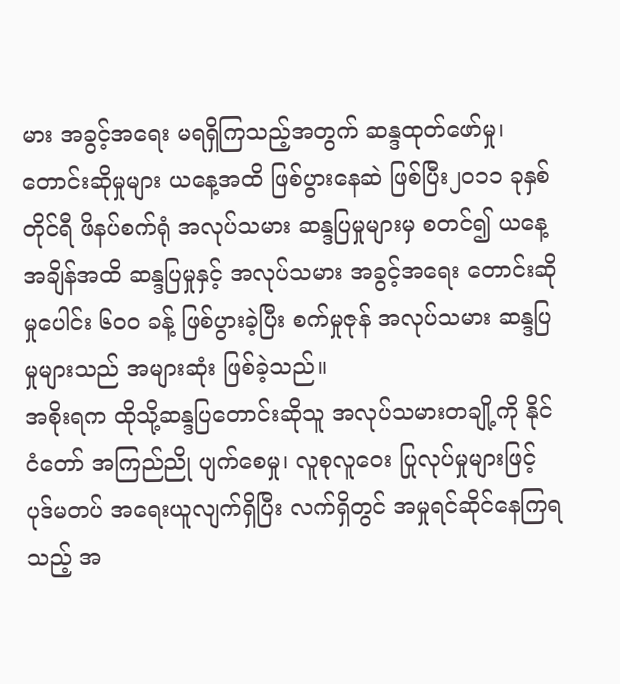မား အခွင့်အရေး မရရှိကြသည့်အတွက် ဆန္ဒထုတ်ဖော်မှု၊ တောင်းဆိုမှုများ ယနေ့အထိ ဖြစ်ပွားနေဆဲ ဖြစ်ပြီး၂၀၁၁ ခုနှစ် တိုင်ရီ ဖိနပ်စက်ရုံ အလုပ်သမား ဆန္ဒပြမှုများမှ စတင်၍ ယနေ့အချိန်အထိ ဆန္ဒပြမှုနှင့် အလုပ်သမား အခွင့်အရေး တောင်းဆိုမှုပေါင်း ၆၀ဝ ခန့် ဖြစ်ပွားခဲ့ပြီး စက်မှုဇုန် အလုပ်သမား ဆန္ဒပြမှုများသည် အများဆုံး ဖြစ်ခဲ့သည်။
အစိုးရက ထိုသို့ဆန္ဒပြတောင်းဆိုသူ အလုပ်သမားတချို့ကို နိုင်ငံတော် အကြည်ညို ပျက်စေမှု၊ လူစုလူဝေး ပြုလုပ်မှုများဖြင့် ပုဒ်မတပ် အရေးယူလျက်ရှိပြီး လက်ရှိတွင် အမှုရင်ဆိုင်နေကြရသည့် အ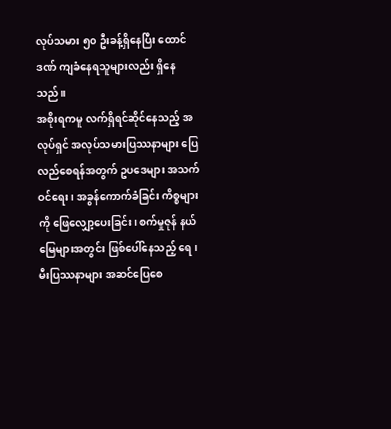လုပ်သမား ၅၀ ဦးခန့်ရှိနေပြီး ထောင်ဒဏ် ကျခံနေရသူများလည်း ရှိနေသည်။
အစိုးရကမူ လက်ရှိရင်ဆိုင်နေသည့် အလုပ်ရှင် အလုပ်သမားပြဿနာများ ပြေလည်စေရန်အတွက် ဥပဒေများ အသက်ဝင်ရေး၊ အခွန်ကောက်ခံခြင်း ကိစ္စများကို ဖြေလျှော့ပေးခြင်း၊ စက်မှုဇုန် နယ်မြေများအတွင်း ဖြစ်ပေါ်နေသည့် ရေ၊ မီးပြဿနာများ အဆင်ပြေစေ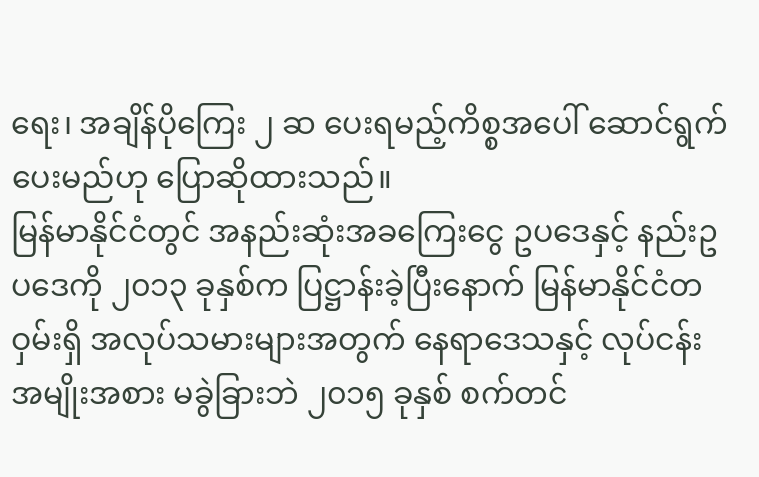ရေး၊ အချိန်ပိုကြေး ၂ ဆ ပေးရမည့်ကိစ္စအပေါ် ဆောင်ရွက်ပေးမည်ဟု ပြောဆိုထားသည်။
မြန်မာနိုင်ငံတွင် အနည်းဆုံးအခကြေးငွေ ဥပဒေနှင့် နည်းဥပဒေကို ၂၀၁၃ ခုနှစ်က ပြဋ္ဌာန်းခဲ့ပြီးနောက် မြန်မာနိုင်ငံတဝှမ်းရှိ အလုပ်သမားများအတွက် နေရာဒေသနှင့် လုပ်ငန်း အမျိုးအစား မခွဲခြားဘဲ ၂၀၁၅ ခုနှစ် စက်တင်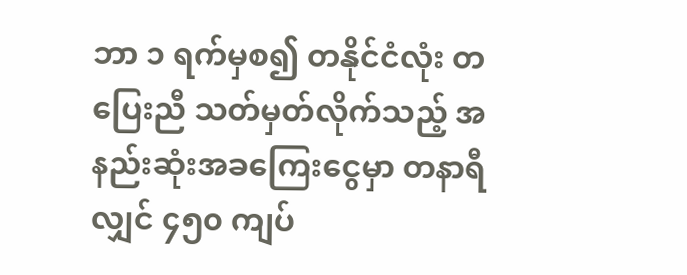ဘာ ၁ ရက်မှစ၍ တနိုင်ငံလုံး တပြေးညီ သတ်မှတ်လိုက်သည့် အနည်းဆုံးအခကြေးငွေမှာ တနာရီလျှင် ၄၅၀ ကျပ်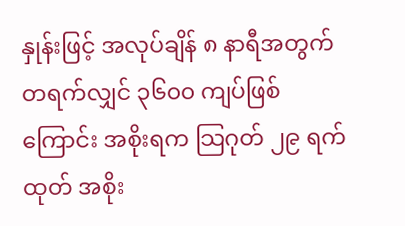နှုန်းဖြင့် အလုပ်ချိန် ၈ နာရီအတွက် တရက်လျှင် ၃၆၀၀ ကျပ်ဖြစ်ကြောင်း အစိုးရက သြဂုတ် ၂၉ ရက်ထုတ် အစိုး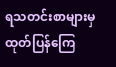ရသတင်းစာများမှ ထုတ်ပြန်ကြေ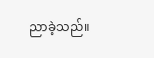ညာခဲ့သည်။